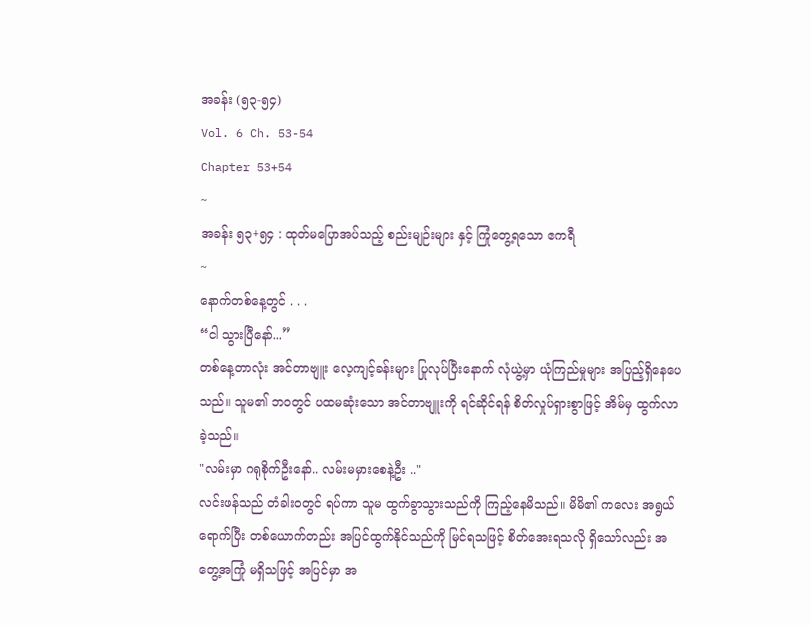အခန်း (၅၃-၅၄)
Vol. 6 Ch. 53-54
Chapter 53+54
~
အခန်း ၅၃+၅၄ : ထုတ်မပြောအပ်သည့် စည်းမျဉ်းများ နှင့် ကြုံတွေ့ရသော ဧကရီ
~
နောက်တစ်နေ့တွင် . . .
“ငါ သွားပြီနော်...”
တစ်နေ့တာလုံး အင်တာဗျူး လေ့ကျင့်ခန်းများ ပြုလုပ်ပြီးနောက် လုံယွဲ့မှာ ယုံကြည်မှုများ အပြည့်ရှိနေပေသည်။ သူမ၏ ဘဝတွင် ပထမဆုံးသော အင်တာဗျူးကို ရင်ဆိုင်ရန် စိတ်လှုပ်ရှားစွာဖြင့် အိမ်မှ ထွက်လာခဲ့သည်။
"လမ်းမှာ ဂရုစိုက်ဦးနော်.. လမ်းမမှားစေနဲ့ဦး .."
လင်းဖန်သည် တံခါးဝတွင် ရပ်ကာ သူမ ထွက်ခွာသွားသည်ကို ကြည့်နေမိသည်။ မိမိ၏ ကလေး အရွယ်ရောက်ပြီး တစ်ယောက်တည်း အပြင်ထွက်နိုင်သည်ကို မြင်ရသဖြင့် စိတ်အေးရသလို ရှိသော်လည်း အတွေ့အကြုံ မရှိသဖြင့် အပြင်မှာ အ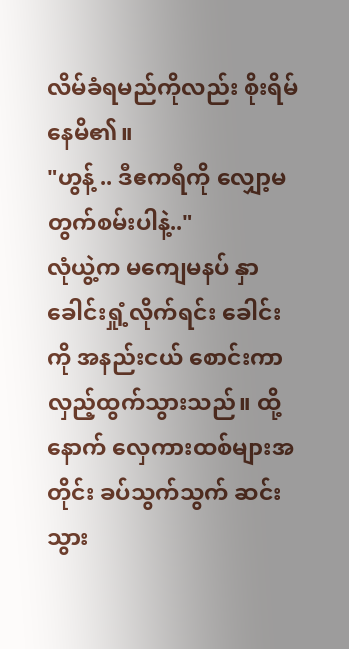လိမ်ခံရမည်ကိုလည်း စိုးရိမ်နေမိ၏။
"ဟွန့် .. ဒီဧကရီကို လျှော့မတွက်စမ်းပါနဲ့.."
လုံယွဲ့က မကျေမနပ် နှာခေါင်းရှုံ့လိုက်ရင်း ခေါင်းကို အနည်းငယ် စောင်းကာ လှည့်ထွက်သွားသည်။ ထို့နောက် လှေကားထစ်များအတိုင်း ခပ်သွက်သွက် ဆင်းသွား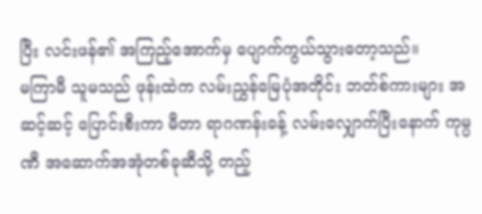ပြီး လင်းဖန်၏ အကြည့်အောက်မှ ပျောက်ကွယ်သွားတော့သည်။
မကြာမီ သူမသည် ဖုန်းထဲက လမ်းညွှန်မြေပုံအတိုင်း ဘတ်စ်ကားများ အဆင့်ဆင့် ပြောင်းစီးကာ မီတာ ရာဂဏန်းခန့် လမ်းလျှောက်ပြီးနောက် ကုမ္ပဏီ အဆောက်အအုံတစ်ခုဆီသို့ တည့်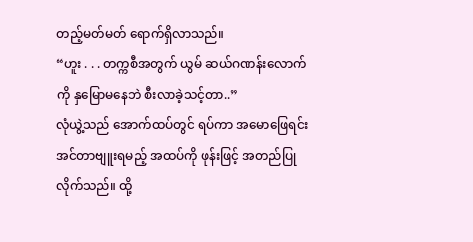တည့်မတ်မတ် ရောက်ရှိလာသည်။
“ဟူး . . . တက္ကစီအတွက် ယွမ် ဆယ်ဂဏန်းလောက်ကို နှမြောမနေဘဲ စီးလာခဲ့သင့်တာ..”
လုံယွဲ့သည် အောက်ထပ်တွင် ရပ်ကာ အမောဖြေရင်း အင်တာဗျူးရမည့် အထပ်ကို ဖုန်းဖြင့် အတည်ပြုလိုက်သည်။ ထို့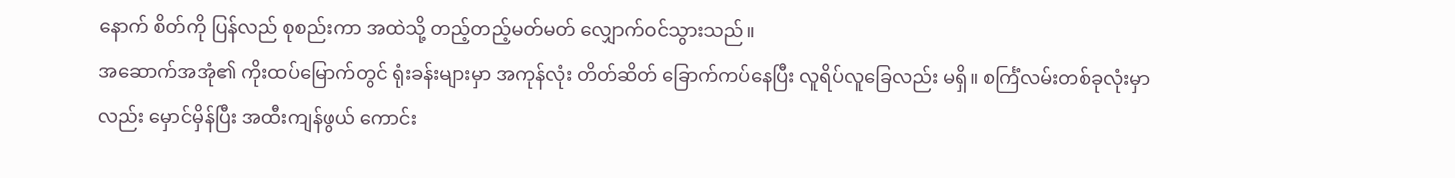နောက် စိတ်ကို ပြန်လည် စုစည်းကာ အထဲသို့ တည့်တည့်မတ်မတ် လျှောက်ဝင်သွားသည်။
အဆောက်အအုံ၏ ကိုးထပ်မြောက်တွင် ရုံးခန်းများမှာ အကုန်လုံး တိတ်ဆိတ် ခြောက်ကပ်နေပြီး လူရိပ်လူခြေလည်း မရှိ။ စင်္ကြံလမ်းတစ်ခုလုံးမှာလည်း မှောင်မှိန်ပြီး အထီးကျန်ဖွယ် ကောင်း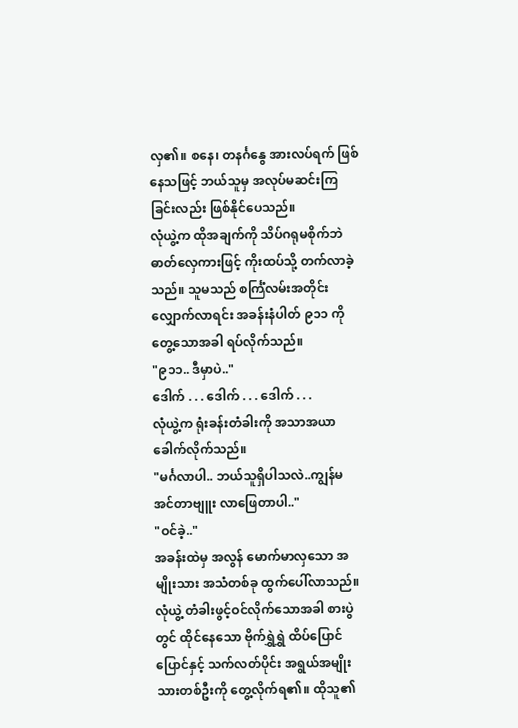လှ၏။ စနေ၊ တနင်္ဂနွေ အားလပ်ရက် ဖြစ်နေသဖြင့် ဘယ်သူမှ အလုပ်မဆင်းကြခြင်းလည်း ဖြစ်နိုင်ပေသည်။
လုံယွဲ့က ထိုအချက်ကို သိပ်ဂရုမစိုက်ဘဲ ဓာတ်လှေကားဖြင့် ကိုးထပ်သို့ တက်လာခဲ့သည်။ သူမသည် စင်္ကြံလမ်းအတိုင်း လျှောက်လာရင်း အခန်းနံပါတ် ၉၁၁ ကို တွေ့သောအခါ ရပ်လိုက်သည်။
"၉၁၁.. ဒီမှာပဲ.."
ဒေါက် . . . ဒေါက် . . . ဒေါက် . . .
လုံယွဲ့က ရုံးခန်းတံခါးကို အသာအယာ ခေါက်လိုက်သည်။
"မင်္ဂလာပါ.. ဘယ်သူရှိပါသလဲ..ကျွန်မ အင်တာဗျူး လာဖြေတာပါ.."
"ဝင်ခဲ့.."
အခန်းထဲမှ အလွန် မောက်မာလှသော အမျိုးသား အသံတစ်ခု ထွက်ပေါ်လာသည်။
လုံယွဲ့ တံခါးဖွင့်ဝင်လိုက်သောအခါ စားပွဲတွင် ထိုင်နေသော ဗိုက်ရွှဲရွှဲ ထိပ်ပြောင်ပြောင်နှင့် သက်လတ်ပိုင်း အရွယ်အမျိုးသားတစ်ဦးကို တွေ့လိုက်ရ၏။ ထိုသူ၏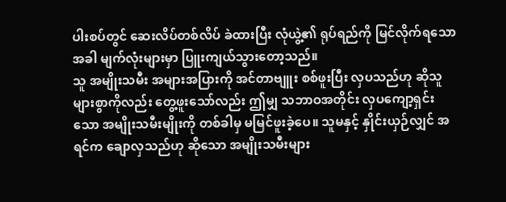ပါးစပ်တွင် ဆေးလိပ်တစ်လိပ် ခဲထားပြီး လုံယွဲ့၏ ရုပ်ရည်ကို မြင်လိုက်ရသောအခါ မျက်လုံးများမှာ ပြူးကျယ်သွားတော့သည်။
သူ အမျိုးသမီး အများအပြားကို အင်တာဗျူး စစ်ဖူးပြီး လှပသည်ဟု ဆိုသူများစွာကိုလည်း တွေ့ဖူးသော်လည်း ဤမျှ သဘာဝအတိုင်း လှပကျော့ရှင်းသော အမျိုးသမီးမျိုးကို တစ်ခါမှ မမြင်ဖူးခဲ့ပေ။ သူမနှင့် နှိုင်းယှဉ်လျှင် အရင်က ချောလှသည်ဟု ဆိုသော အမျိုးသမီးများ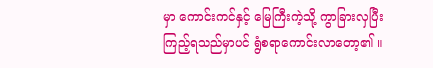မှာ ကောင်းကင်နှင့် မြေကြီးကဲ့သို့ ကွာခြားလှပြီး ကြည့်ရသည်မှာပင် ရွံစရာကောင်းလာတော့၏ ။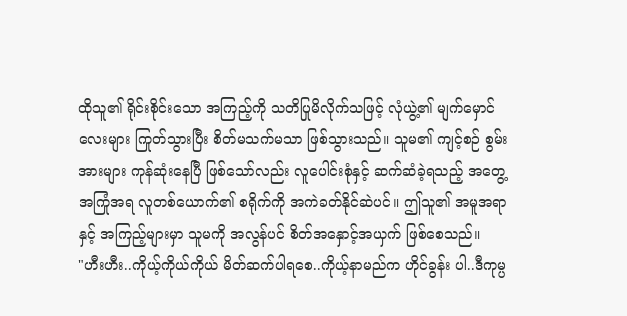ထိုသူ၏ ရိုင်းစိုင်းသော အကြည့်ကို သတိပြုမိလိုက်သဖြင့် လုံယွဲ့၏ မျက်မှောင်လေးများ ကြုတ်သွားပြီး စိတ်မသက်မသာ ဖြစ်သွားသည်။ သူမ၏ ကျင့်စဉ် စွမ်းအားများ ကုန်ဆုံးနေပြီ ဖြစ်သော်လည်း လူပေါင်းစုံနှင့် ဆက်ဆံခဲ့ရသည့် အတွေ့အကြုံအရ လူတစ်ယောက်၏ စရိုက်ကို အကဲခတ်နိုင်ဆဲပင်။ ဤသူ၏ အမူအရာနှင့် အကြည့်များမှာ သူမကို အလွန်ပင် စိတ်အနှောင့်အယှက် ဖြစ်စေသည်။
"ဟီးဟီး..ကိုယ့်ကိုယ်ကိုယ် မိတ်ဆက်ပါရစေ..ကိုယ့်နာမည်က ဟိုင်ခွန်း ပါ..ဒီကုမ္ပ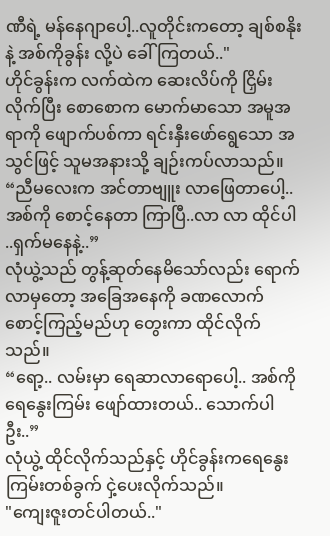ဏီရဲ့ မန်နေဂျာပေါ့..လူတိုင်းကတော့ ချစ်စနိုးနဲ့ အစ်ကိုခွန်း လို့ပဲ ခေါ်ကြတယ်.."
ဟိုင်ခွန်းက လက်ထဲက ဆေးလိပ်ကို ငြှိမ်းလိုက်ပြီး စောစောက မောက်မာသော အမူအရာကို ဖျောက်ပစ်ကာ ရင်းနှီးဖော်ရွေသော အသွင်ဖြင့် သူမအနားသို့ ချဉ်းကပ်လာသည်။
“ညီမလေးက အင်တာဗျူး လာဖြေတာပေါ့..အစ်ကို စောင့်နေတာ ကြာပြီ..လာ လာ ထိုင်ပါ ..ရှက်မနေနဲ့..”
လုံယွဲ့သည် တွန့်ဆုတ်နေမိသော်လည်း ရောက်လာမှတော့ အခြေအနေကို ခဏလောက် စောင့်ကြည့်မည်ဟု တွေးကာ ထိုင်လိုက်သည်။
“ရော့.. လမ်းမှာ ရေဆာလာရောပေါ့.. အစ်ကို ရေနွေးကြမ်း ဖျော်ထားတယ်.. သောက်ပါဦး..”
လုံယွဲ့ ထိုင်လိုက်သည်နှင့် ဟိုင်ခွန်းကရေနွေးကြမ်းတစ်ခွက် ငှဲ့ပေးလိုက်သည်။
"ကျေးဇူးတင်ပါတယ်.."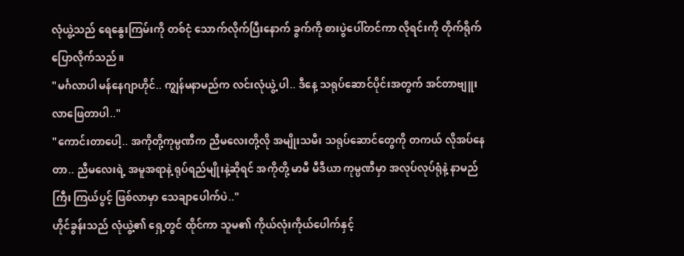လုံယွဲ့သည် ရေနွေးကြမ်းကို တစ်ငုံ သောက်လိုက်ပြီးနောက် ခွက်ကို စားပွဲပေါ်တင်ကာ လိုရင်းကို တိုက်ရိုက် ပြောလိုက်သည်။
"မင်္ဂလာပါ မန်နေဂျာဟိုင်.. ကျွန်မနာမည်က လင်းလုံယွဲ့ ပါ.. ဒီနေ့ သရုပ်ဆောင်ပိုင်းအတွက် အင်တာဗျူး လာဖြေတာပါ.."
"ကောင်းတာပေါ့.. အကိုတို့ကုမ္ပဏီက ညီမလေးတို့လို အမျိုးသမီး သရုပ်ဆောင်တွေကို တကယ် လိုအပ်နေတာ.. ညီမလေးရဲ့ အမူအရာနဲ့ ရုပ်ရည်မျိုးနဲ့ဆိုရင် အကိုတို့ မာမီ မီဒီယာ ကုမ္ပဏီမှာ အလုပ်လုပ်ရုံနဲ့ နာမည်ကြီး ကြယ်ပွင့် ဖြစ်လာမှာ သေချာပေါက်ပဲ.."
ဟိုင်ခွန်းသည် လုံယွဲ့၏ ရှေ့တွင် ထိုင်ကာ သူမ၏ ကိုယ်လုံးကိုယ်ပေါက်နှင့်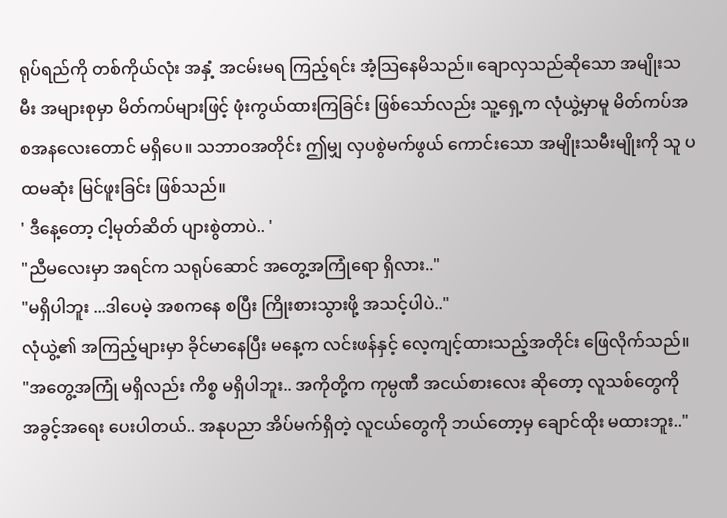ရုပ်ရည်ကို တစ်ကိုယ်လုံး အနှံ့ အငမ်းမရ ကြည့်ရင်း အံ့သြနေမိသည်။ ချောလှသည်ဆိုသော အမျိုးသမီး အများစုမှာ မိတ်ကပ်များဖြင့် ဖုံးကွယ်ထားကြခြင်း ဖြစ်သော်လည်း သူ့ရှေ့က လုံယွဲ့မှာမူ မိတ်ကပ်အစအနလေးတောင် မရှိပေ။ သဘာဝအတိုင်း ဤမျှ လှပစွဲမက်ဖွယ် ကောင်းသော အမျိုးသမီးမျိုးကို သူ ပထမဆုံး မြင်ဖူးခြင်း ဖြစ်သည်။
' ဒီနေ့တော့ ငါ့မုတ်ဆိတ် ပျားစွဲတာပဲ.. '
"ညီမလေးမှာ အရင်က သရုပ်ဆောင် အတွေ့အကြုံရော ရှိလား.."
"မရှိပါဘူး ...ဒါပေမဲ့ အစကနေ စပြီး ကြိုးစားသွားဖို့ အသင့်ပါပဲ.."
လုံယွဲ့၏ အကြည့်များမှာ ခိုင်မာနေပြီး မနေ့က လင်းဖန်နှင့် လေ့ကျင့်ထားသည့်အတိုင်း ဖြေလိုက်သည်။
"အတွေ့အကြုံ မရှိလည်း ကိစ္စ မရှိပါဘူး.. အကိုတို့က ကုမ္ပဏီ အငယ်စားလေး ဆိုတော့ လူသစ်တွေကို အခွင့်အရေး ပေးပါတယ်.. အနုပညာ အိပ်မက်ရှိတဲ့ လူငယ်တွေကို ဘယ်တော့မှ ချောင်ထိုး မထားဘူး.."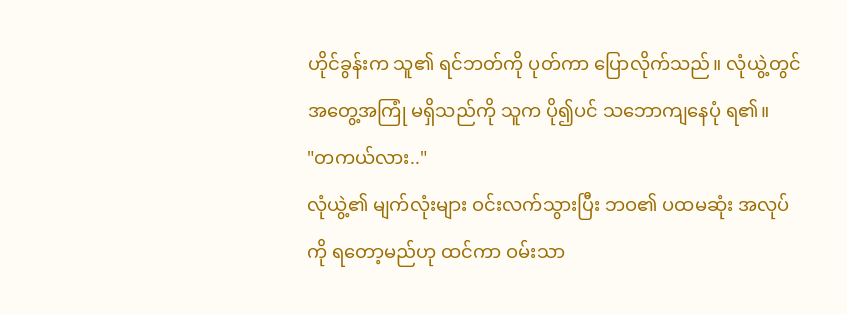ဟိုင်ခွန်းက သူ၏ ရင်ဘတ်ကို ပုတ်ကာ ပြောလိုက်သည်။ လုံယွဲ့တွင် အတွေ့အကြုံ မရှိသည်ကို သူက ပို၍ပင် သဘောကျနေပုံ ရ၏။
"တကယ်လား.."
လုံယွဲ့၏ မျက်လုံးများ ဝင်းလက်သွားပြီး ဘဝ၏ ပထမဆုံး အလုပ်ကို ရတော့မည်ဟု ထင်ကာ ဝမ်းသာ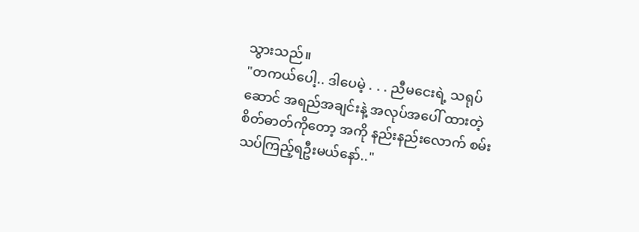သွားသည်။
"တကယ်ပေါ့.. ဒါပေမဲ့ . . . ညီမငေးရဲ့ သရုပ်ဆောင် အရည်အချင်းနဲ့ အလုပ်အပေါ် ထားတဲ့ စိတ်ဓာတ်ကိုတော့ အကို နည်းနည်းလောက် စမ်းသပ်ကြည့်ရဦးမယ်နော်.."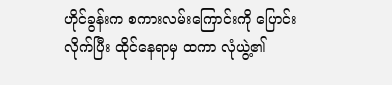ဟိုင်ခွန်းက စကားလမ်းကြောင်းကို ပြောင်းလိုက်ပြီး ထိုင်နေရာမှ ထကာ လုံယွဲ့၏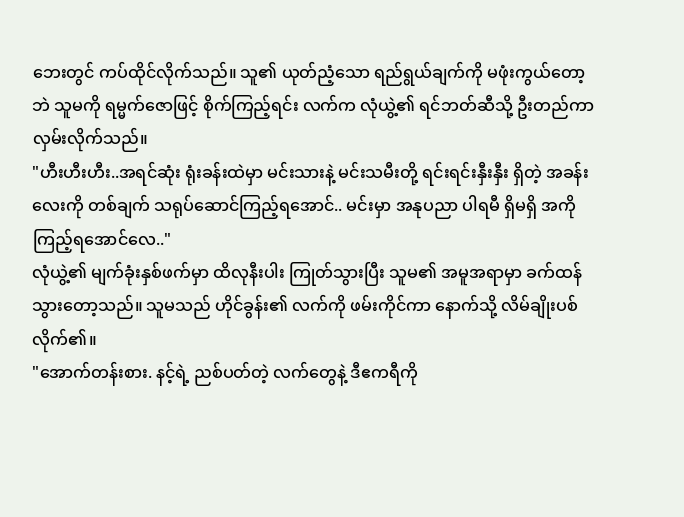ဘေးတွင် ကပ်ထိုင်လိုက်သည်။ သူ၏ ယုတ်ညံ့သော ရည်ရွယ်ချက်ကို မဖုံးကွယ်တော့ဘဲ သူမကို ရမ္မက်ဇောဖြင့် စိုက်ကြည့်ရင်း လက်က လုံယွဲ့၏ ရင်ဘတ်ဆီသို့ ဦးတည်ကာ လှမ်းလိုက်သည်။
"ဟီးဟီးဟီး..အရင်ဆုံး ရုံးခန်းထဲမှာ မင်းသားနဲ့ မင်းသမီးတို့ ရင်းရင်းနှီးနှီး ရှိတဲ့ အခန်းလေးကို တစ်ချက် သရုပ်ဆောင်ကြည့်ရအောင်.. မင်းမှာ အနုပညာ ပါရမီ ရှိမရှိ အကိုကြည့်ရအောင်လေ.."
လုံယွဲ့၏ မျက်ခုံးနှစ်ဖက်မှာ ထိလုနီးပါး ကြုတ်သွားပြီး သူမ၏ အမူအရာမှာ ခက်ထန်သွားတော့သည်။ သူမသည် ဟိုင်ခွန်း၏ လက်ကို ဖမ်းကိုင်ကာ နောက်သို့ လိမ်ချိုးပစ်လိုက်၏။
"အောက်တန်းစား. နင့်ရဲ့ ညစ်ပတ်တဲ့ လက်တွေနဲ့ ဒီဧကရီကို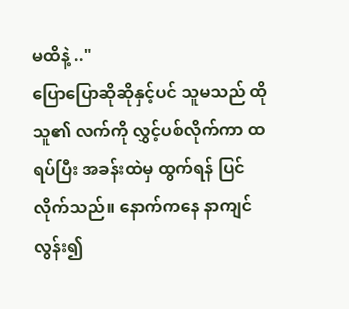မထိနဲ့ .."
ပြောပြောဆိုဆိုနှင့်ပင် သူမသည် ထိုသူ၏ လက်ကို လွှင့်ပစ်လိုက်ကာ ထရပ်ပြီး အခန်းထဲမှ ထွက်ရန် ပြင်လိုက်သည်။ နောက်ကနေ နာကျင်လွန်း၍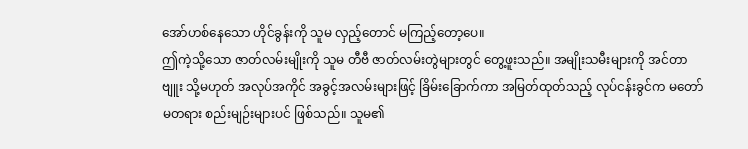အော်ဟစ်နေသော ဟိုင်ခွန်းကို သူမ လှည့်တောင် မကြည့်တော့ပေ။
ဤကဲ့သို့သော ဇာတ်လမ်းမျိုးကို သူမ တီဗီ ဇာတ်လမ်းတွဲများတွင် တွေ့ဖူးသည်။ အမျိုးသမီးများကို အင်တာဗျူး သို့မဟုတ် အလုပ်အကိုင် အခွင့်အလမ်းများဖြင့် ခြိမ်းခြောက်ကာ အမြတ်ထုတ်သည့် လုပ်ငန်းခွင်က မတော်မတရား စည်းမျဉ်းများပင် ဖြစ်သည်။ သူမ၏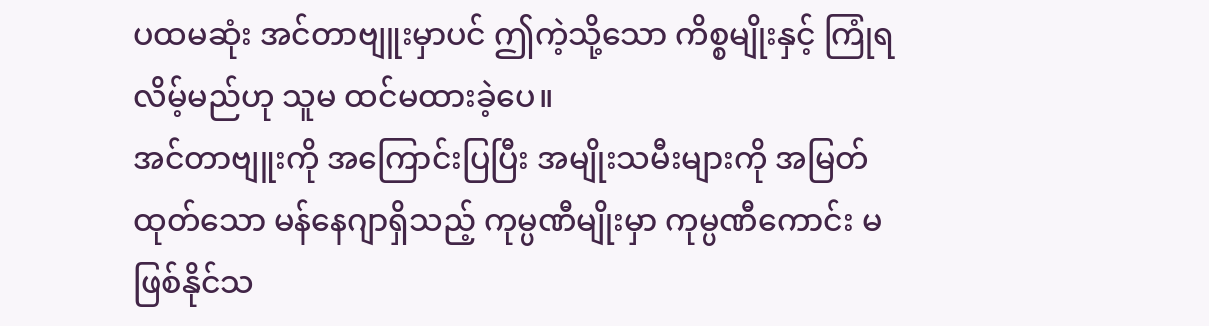ပထမဆုံး အင်တာဗျူးမှာပင် ဤကဲ့သို့သော ကိစ္စမျိုးနှင့် ကြုံရလိမ့်မည်ဟု သူမ ထင်မထားခဲ့ပေ။
အင်တာဗျူးကို အကြောင်းပြပြီး အမျိုးသမီးများကို အမြတ်ထုတ်သော မန်နေဂျာရှိသည့် ကုမ္ပဏီမျိုးမှာ ကုမ္ပဏီကောင်း မဖြစ်နိုင်သ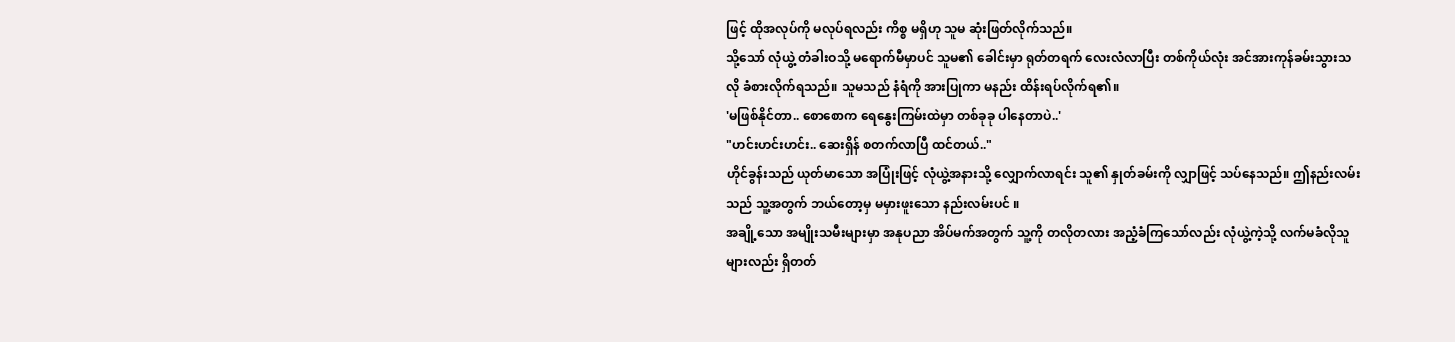ဖြင့် ထိုအလုပ်ကို မလုပ်ရလည်း ကိစ္စ မရှိဟု သူမ ဆုံးဖြတ်လိုက်သည်။
သို့သော် လုံယွဲ့ တံခါးဝသို့ မရောက်မီမှာပင် သူမ၏ ခေါင်းမှာ ရုတ်တရက် လေးလံလာပြီး တစ်ကိုယ်လုံး အင်အားကုန်ခမ်းသွားသလို ခံစားလိုက်ရသည်။ သူမသည် နံရံကို အားပြုကာ မနည်း ထိန်းရပ်လိုက်ရ၏။
'မဖြစ်နိုင်တာ.. စောစောက ရေနွေးကြမ်းထဲမှာ တစ်ခုခု ပါနေတာပဲ..'
"ဟင်းဟင်းဟင်း.. ဆေးရှိန် စတက်လာပြီ ထင်တယ်.."
ဟိုင်ခွန်းသည် ယုတ်မာသော အပြုံးဖြင့် လုံယွဲ့အနားသို့ လျှောက်လာရင်း သူ၏ နှုတ်ခမ်းကို လျှာဖြင့် သပ်နေသည်။ ဤနည်းလမ်းသည် သူ့အတွက် ဘယ်တော့မှ မမှားဖူးသော နည်းလမ်းပင် ။
အချို့သော အမျိုးသမီးများမှာ အနုပညာ အိပ်မက်အတွက် သူ့ကို တလိုတလား အညံ့ခံကြသော်လည်း လုံယွဲ့ကဲ့သို့ လက်မခံလိုသူများလည်း ရှိတတ်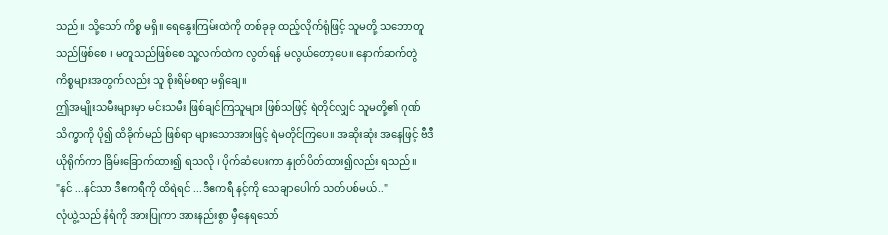သည်။ သို့သော် ကိစ္စ မရှိ။ ရေနွေးကြမ်းထဲကို တစ်ခုခု ထည့်လိုက်ရုံဖြင့် သူမတို့ သဘောတူသည်ဖြစ်စေ ၊ မတူသည်ဖြစ်စေ သူ့လက်ထဲက လွတ်ရန် မလွယ်တော့ပေ။ နောက်ဆက်တွဲ ကိစ္စများအတွက်လည်း သူ စိုးရိမ်စရာ မရှိချေ။
ဤအမျိုးသမီးများမှာ မင်းသမီး ဖြစ်ချင်ကြသူများ ဖြစ်သဖြင့် ရဲတိုင်လျှင် သူမတို့၏ ဂုဏ်သိက္ခာကို ပို၍ ထိခိုက်မည် ဖြစ်ရာ များသောအားဖြင့် ရဲမတိုင်ကြပေ။ အဆိုးဆုံး အနေဖြင့် ဗီဒီယိုရိုက်ကာ ခြိမ်းခြောက်ထား၍ ရသလို ၊ ပိုက်ဆံပေးကာ နှုတ်ပိတ်ထား၍လည်း ရသည်။
"နင် ...နင်သာ ဒီဧကရီကို ထိရဲရင် ...ဒီဧကရီ နင့်ကို သေချာပေါက် သတ်ပစ်မယ်.."
လုံယွဲ့သည် နံရံကို အားပြုကာ အားနည်းစွာ မှီနေရသော်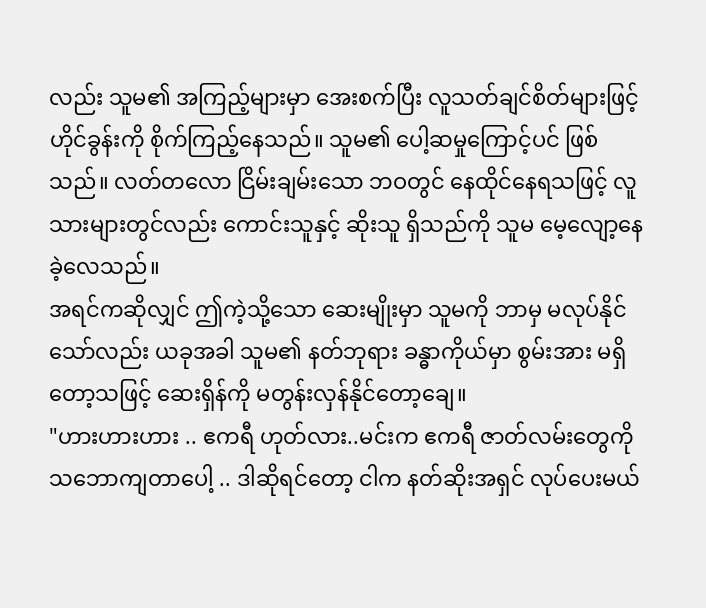လည်း သူမ၏ အကြည့်များမှာ အေးစက်ပြီး လူသတ်ချင်စိတ်များဖြင့် ဟိုင်ခွန်းကို စိုက်ကြည့်နေသည်။ သူမ၏ ပေါ့ဆမှုကြောင့်ပင် ဖြစ်သည်။ လတ်တလော ငြိမ်းချမ်းသော ဘဝတွင် နေထိုင်နေရသဖြင့် လူသားများတွင်လည်း ကောင်းသူနှင့် ဆိုးသူ ရှိသည်ကို သူမ မေ့လျော့နေခဲ့လေသည်။
အရင်ကဆိုလျှင် ဤကဲ့သို့သော ဆေးမျိုးမှာ သူမကို ဘာမှ မလုပ်နိုင်သော်လည်း ယခုအခါ သူမ၏ နတ်ဘုရား ခန္ဓာကိုယ်မှာ စွမ်းအား မရှိတော့သဖြင့် ဆေးရှိန်ကို မတွန်းလှန်နိုင်တော့ချေ။
"ဟားဟားဟား .. ဧကရီ ဟုတ်လား..မင်းက ဧကရီ ဇာတ်လမ်းတွေကို သဘောကျတာပေါ့ .. ဒါဆိုရင်တော့ ငါက နတ်ဆိုးအရှင် လုပ်ပေးမယ်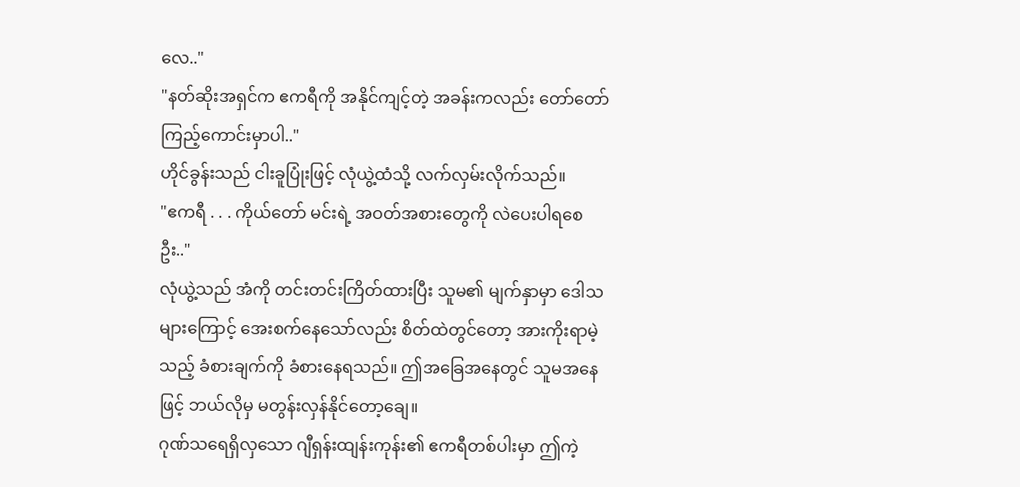လေ.."
"နတ်ဆိုးအရှင်က ဧကရီကို အနိုင်ကျင့်တဲ့ အခန်းကလည်း တော်တော် ကြည့်ကောင်းမှာပါ.."
ဟိုင်ခွန်းသည် ငါးခူပြုံးဖြင့် လုံယွဲ့ထံသို့ လက်လှမ်းလိုက်သည်။
"ဧကရီ . . . ကိုယ်တော် မင်းရဲ့ အဝတ်အစားတွေကို လဲပေးပါရစေဦး.."
လုံယွဲ့သည် အံကို တင်းတင်းကြိတ်ထားပြီး သူမ၏ မျက်နှာမှာ ဒေါသများကြောင့် အေးစက်နေသော်လည်း စိတ်ထဲတွင်တော့ အားကိုးရာမဲ့သည့် ခံစားချက်ကို ခံစားနေရသည်။ ဤအခြေအနေတွင် သူမအနေဖြင့် ဘယ်လိုမှ မတွန်းလှန်နိုင်တော့ချေ။
ဂုဏ်သရေရှိလှသော ဂျီရှန်းထျန်းကုန်း၏ ဧကရီတစ်ပါးမှာ ဤကဲ့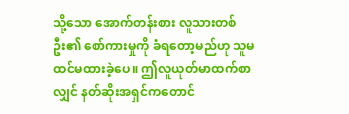သို့သော အောက်တန်းစား လူသားတစ်ဦး၏ စော်ကားမှုကို ခံရတော့မည်ဟု သူမ ထင်မထားခဲ့ပေ။ ဤလူယုတ်မာထက်စာလျှင် နတ်ဆိုးအရှင်ကတောင်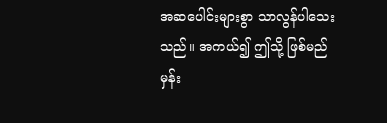အဆပေါင်းများစွာ သာလွန်ပါသေးသည်။ အကယ်၍ ဤသို့ ဖြစ်မည်မှန်း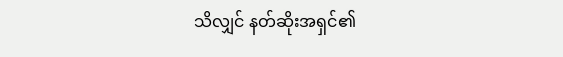သိလျှင် နတ်ဆိုးအရှင်၏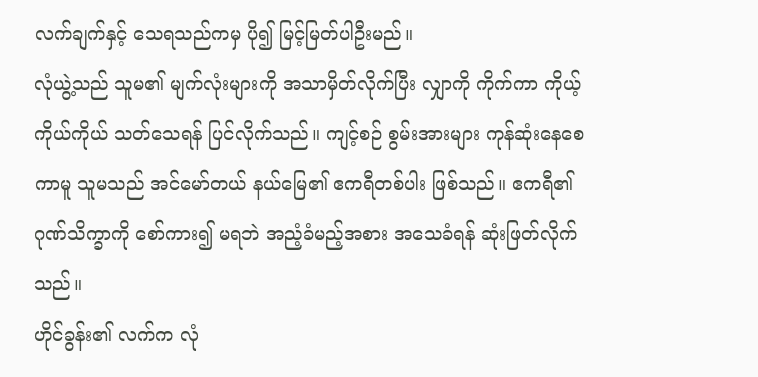လက်ချက်နှင့် သေရသည်ကမှ ပို၍ မြင့်မြတ်ပါဦးမည်။
လုံယွဲ့သည် သူမ၏ မျက်လုံးများကို အသာမှိတ်လိုက်ပြီး လျှာကို ကိုက်ကာ ကိုယ့်ကိုယ်ကိုယ် သတ်သေရန် ပြင်လိုက်သည်။ ကျင့်စဉ် စွမ်းအားများ ကုန်ဆုံးနေစေကာမူ သူမသည် အင်မော်တယ် နယ်မြေ၏ ဧကရီတစ်ပါး ဖြစ်သည်။ ဧကရီ၏ ဂုဏ်သိက္ခာကို စော်ကား၍ မရဘဲ အညံ့ခံမည့်အစား အသေခံရန် ဆုံးဖြတ်လိုက်သည်။
ဟိုင်ခွန်း၏ လက်က လုံ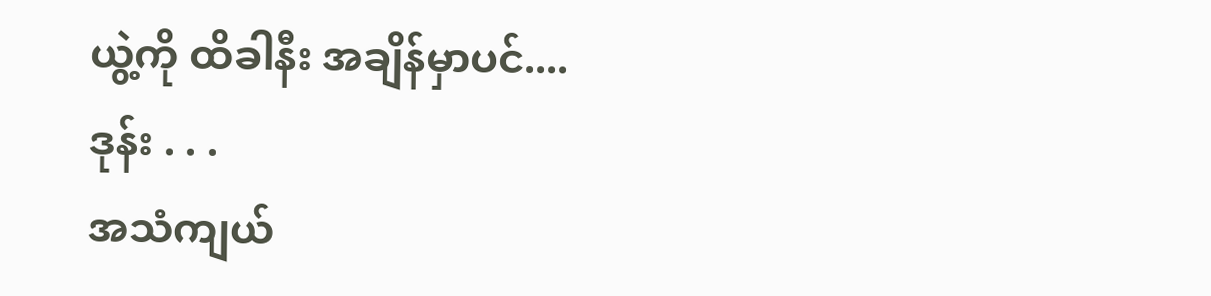ယွဲ့ကို ထိခါနီး အချိန်မှာပင်....
ဒုန်း . . .
အသံကျယ်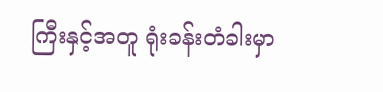ကြီးနှင့်အတူ ရုံးခန်းတံခါးမှာ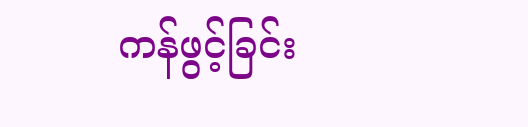ကန်ဖွင့်ခြင်း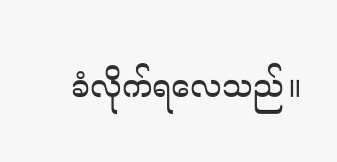ခံလိုက်ရလေသည်။